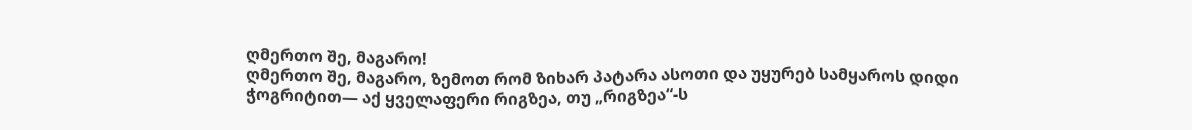ღმერთო შე, მაგარო!
ღმერთო შე, მაგარო, ზემოთ რომ ზიხარ პატარა ასოთი და უყურებ სამყაროს დიდი ჭოგრიტით— აქ ყველაფერი რიგზეა, თუ „რიგზეა“-ს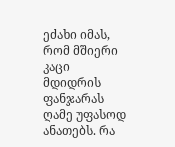ეძახი იმას, რომ მშიერი კაცი მდიდრის ფანჯარას ღამე უფასოდ ანათებს. რა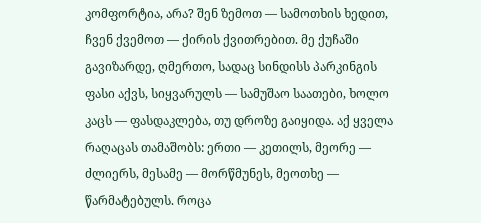კომფორტია, არა? შენ ზემოთ — სამოთხის ხედით, ჩვენ ქვემოთ — ქირის ქვითრებით. მე ქუჩაში გავიზარდე, ღმერთო, სადაც სინდისს პარკინგის ფასი აქვს, სიყვარულს — სამუშაო საათები, ხოლო კაცს — ფასდაკლება, თუ დროზე გაიყიდა. აქ ყველა რაღაცას თამაშობს: ერთი — კეთილს, მეორე — ძლიერს, მესამე — მორწმუნეს, მეოთხე — წარმატებულს. როცა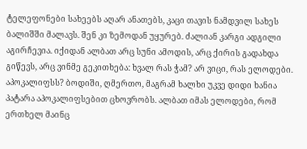ტელეფონები სახეებს აღარ ანათებს, კაცი თავის ნამდვილ სახეს ბალიშში მალავს. შენ კი ზემოდან უყურებ. ძალიან კარგი ადგილი აგირჩევია. იქიდან ალბათ არც სუნი ამოდის, არც ქირის გადახდა გიწევს, არც ვინმე გეკითხება: ხვალ რას ჭამ? არ ვიცი, რას ელოდები. აპოკალიფსს? ბოდიში, ღმერთო, მაგრამ ხალხი უკვე დიდი ხანია პატარა აპოკალიფსებით ცხოვრობს. ალბათ იმას ელოდები, რომ ერთხელ მაინც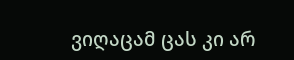ვიღაცამ ცას კი არ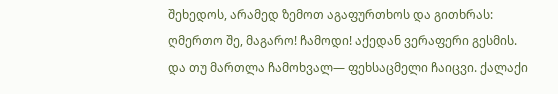შეხედოს, არამედ ზემოთ აგაფურთხოს და გითხრას: ღმერთო შე, მაგარო! ჩამოდი! აქედან ვერაფერი გესმის. და თუ მართლა ჩამოხვალ— ფეხსაცმელი ჩაიცვი. ქალაქი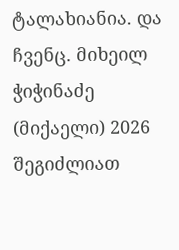ტალახიანია. და ჩვენც. მიხეილ ჭიჭინაძე (მიქაელი) 2026
შეგიძლიათ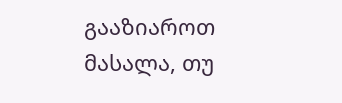გააზიაროთ მასალა, თუ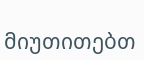მიუთითებთ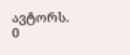ავტორს.
0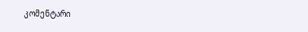კომენტარი